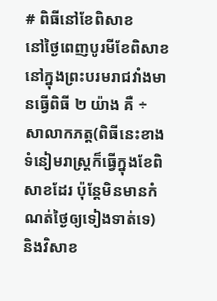# ពិធីនៅខែពិសាខ
នៅថ្ងៃពេញបូរមីខែពិសាខ នៅក្នុងព្រះបរមរាជវាំងមានធ្វើពិធី ២ យ៉ាង គឺ ÷ សាលាកភត្ត(ពិធីនេះខាងទំនៀមរាស្ត្រក៏ធ្វើក្នុងខែពិសាខដែរ ប៉ុន្តែមិនមានកំណត់ថ្ងៃឲ្យទៀងទាត់ទេ) និងវិសាខ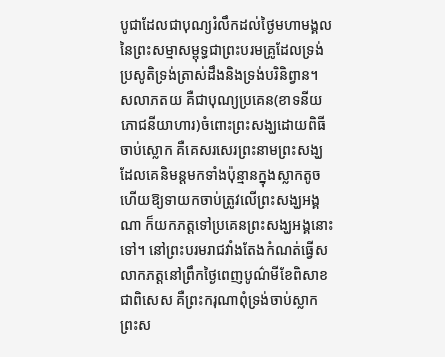បូជាដែលជាបុណ្យរំលឹកដល់ថ្ងៃមហាមង្គលនៃព្រះសម្មាសម្ពុទ្ធជាព្រះបរមគ្រូដែលទ្រង់ប្រសូតិទ្រង់ត្រាស់ដឹងនិងទ្រង់បរិនិព្វាន។
សលាភតយ គឺជាបុណ្យប្រគេន(ខាទនីយភោជនីយាហារ)ចំពោះព្រះសង្ឃដោយពិធីចាប់ស្លោក គឺគេសរសេរព្រះនាមព្រះសង្ឃដែលគេនិមន្តមកទាំងប៉ុន្មានក្នុងស្លាកតូច ហើយឱ្យទាយកចាប់ត្រូវលើព្រះសង្ឃអង្គណា ក៏យកភត្តទៅប្រគេនព្រះសង្ឃអង្គនោះទៅ។ នៅព្រះបរមរាជវាំងតែងកំណត់ធ្វើសលាកភត្តនៅព្រឹកថ្ងៃពេញបូណ៌មីខែពិសាខជាពិសេស គឺព្រះករុណាពុំទ្រង់ចាប់ស្លាកព្រះស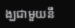ង្ឃជាមួយនឹ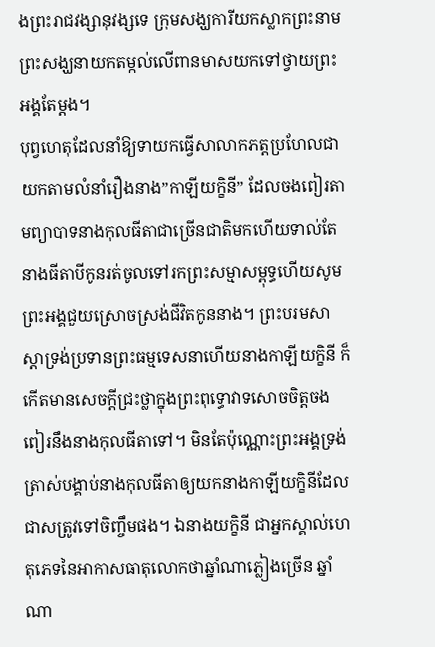ងព្រះរាជវង្សានុវង្សទេ ក្រុមសង្ឃការីយកស្លាកព្រះនាមព្រះសង្ឃនាយកតម្កល់លើពានមាសយកទៅថ្វាយព្រះអង្គតែម្ដង។
បុព្វហេតុដែលនាំឱ្យទាយកធ្វើសាលាកភត្តប្រហែលជាយកតាមលំនាំរឿងនាង”កាឡីយក្ខិនី” ដែលចងពៀរតាមព្យាបាទនាងកុលធីតាជាច្រើនជាតិមកហើយទាល់តែនាងធីតាបីកូនរត់ចូលទៅរកព្រះសម្មាសម្ពុទ្ធហើយសូមព្រះអង្គជួយស្រោចស្រង់ជីវិតកូននាង។ ព្រះបរមសាស្ដាទ្រង់ប្រទានព្រះធម្មទេសនាហើយនាងកាឡីយក្ខិនី ក៏កើតមានសេចក្តីជ្រះថ្លាក្នុងព្រះពុទ្ធោវាទសោចចិត្តចងពៀរនឹងនាងកុលធីតាទៅ។ មិនតែប៉ុណ្ណោះព្រះអង្គទ្រង់ត្រាស់បង្គាប់នាងកុលធីតាឲ្យយកនាងកាឡីយក្ខិនីដែលជាសត្រូវទៅចិញ្ចឹមផង។ ឯនាងយក្ខិនី ជាអ្នកស្គាល់ហេតុភេទនៃអាកាសធាតុលោកថាឆ្នាំណាភ្លៀងច្រើន ឆ្នាំណា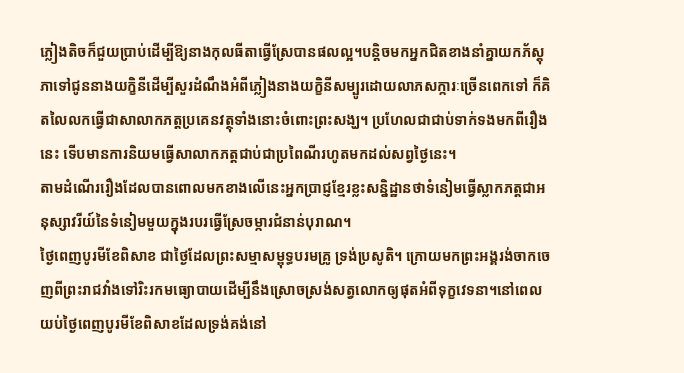ភ្លៀងតិចក៏ជួយប្រាប់ដើម្បីឱ្យនាងកុលធីតាធ្វើស្រែបានផលល្អ។បន្តិចមកអ្នកជិតខាងនាំគ្នាយកភ័ស្តុភាទៅជូននាងយក្ខិនីដើម្បីសួរដំណឹងអំពីភ្លៀងនាងយក្ខិនីសម្បូរដោយលាភសក្ការៈច្រើនពេកទៅ ក៏គិតលៃលកធ្វើជាសាលាកភត្តប្រគេនវត្ថុទាំងនោះចំពោះព្រះសង្ឃ។ ប្រហែលជាជាប់ទាក់ទងមកពីរឿងនេះ ទើបមានការនិយមធ្វើសាលាកភត្តជាប់ជាប្រពៃណីរហូតមកដល់សព្វថ្ងៃនេះ។
តាមដំណើររឿងដែលបានពោលមកខាងលើនេះអ្នកប្រាជ្ញខ្មែរខ្លះសន្និដ្ឋានថាទំនៀមធ្វើស្លាកភត្តជាអនុស្សាវរីយ៍នៃទំនៀមមួយក្នុងរបរធ្វើស្រែចម្ការជំនាន់បុរាណ។
ថ្ងៃពេញបូរមីខែពិសាខ ជាថ្ងៃដែលព្រះសម្មាសម្ពុទ្ធបរមគ្រូ ទ្រង់ប្រសូតិ។ ក្រោយមកព្រះអង្គរង់ចាកចេញពីព្រះរាជវាំងទៅរិះរកមធ្យោបាយដើម្បីនឹងស្រោចស្រង់សត្វលោកឲ្យផុតអំពីទុក្ខវេទនា។នៅពេលយប់ថ្ងៃពេញបូរមីខែពិសាខដែលទ្រង់គង់នៅ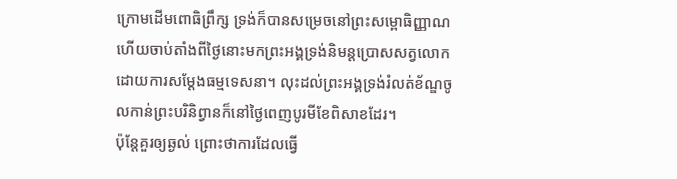ក្រោមដើមពោធិព្រឹក្ស ទ្រង់ក៏បានសម្រេចនៅព្រះសម្ពោធិញ្ញាណ ហើយចាប់តាំងពីថ្ងៃនោះមកព្រះអង្គទ្រង់និមន្តប្រោសសត្វលោកដោយការសម្ដែងធម្មទេសនា។ លុះដល់ព្រះអង្គទ្រង់រំលត់ខ័ណ្ឌចូលកាន់ព្រះបរិនិព្វានក៏នៅថ្ងៃពេញបូរមីខែពិសាខដែរ។
ប៉ុន្តែគួរឲ្យឆ្ងល់ ព្រោះថាការដែលធ្វើ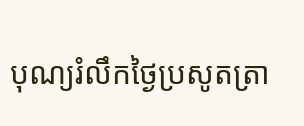បុណ្យរំលឹកថ្ងៃប្រសូតត្រា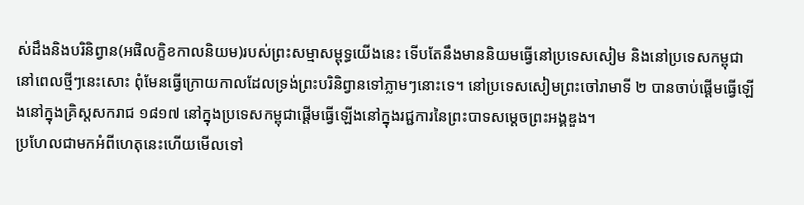ស់ដឹងនិងបរិនិព្វាន(អផិលក្ខិខកាលនិយម)របស់ព្រះសម្មាសម្ពុទ្ធយើងនេះ ទើបតែនឹងមាននិយមធ្វើនៅប្រទេសសៀម និងនៅប្រទេសកម្ពុជានៅពេលថ្មីៗនេះសោះ ពុំមែនធ្វើក្រោយកាលដែលទ្រង់ព្រះបរិនិព្វានទៅភ្លាមៗនោះទេ។ នៅប្រទេសសៀមព្រះចៅរាមាទី ២ បានចាប់ផ្ដើមធ្វើឡើងនៅក្នុងគ្រិស្តសករាជ ១៨១៧ នៅក្នុងប្រទេសកម្ពុជាផ្ដើមធ្វើឡើងនៅក្នុងរជ្ជការនៃព្រះបាទសម្ដេចព្រះអង្គឌួង។
ប្រហែលជាមកអំពីហេតុនេះហើយមើលទៅ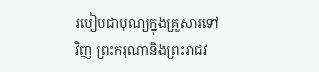របៀបជាបុណ្យក្នុងគ្រួសារទៅវិញ ព្រះករុណានិងព្រះរាជវ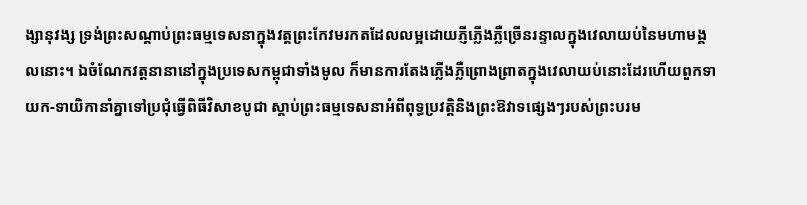ង្សានុវង្ស ទ្រង់ព្រះសណ្ដាប់ព្រះធម្មទេសនាក្នុងវត្តព្រះកែវមរកតដែលលម្អដោយភ្ញីភ្លើងភ្លឺច្រើនរន្ទាលក្នុងវេលាយប់នៃមហាមង្គលនោះ។ ឯចំណែកវត្តនានានៅក្នុងប្រទេសកម្ពុជាទាំងមូល ក៏មានការតែងភ្លើងភ្លឺព្រោងព្រាតក្នុងវេលាយប់នោះដែរហើយពួកទាយក-ទាយិកានាំគ្នាទៅប្រជុំធ្វើពិធីវិសាខបូជា ស្ដាប់ព្រះធម្មទេសនាអំពីពុទ្ធប្រវត្តិនិងព្រះឱវាទផ្សេងៗរបស់ព្រះបរម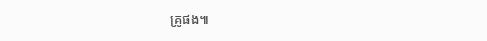គ្រូផង៕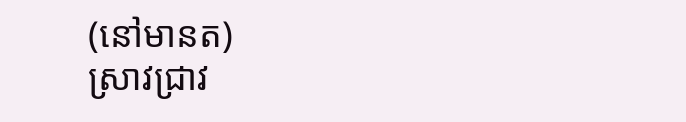(នៅមានត)
ស្រាវជ្រាវ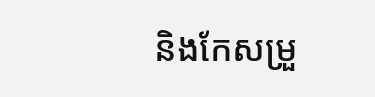និងកែសម្រួ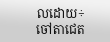លដោយ÷ ចៅតាជេត